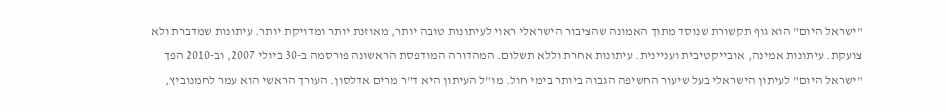"ישראל היום" הוא גוף תקשורת שנוסד מתוך האמונה שהציבור הישראלי ראוי לעיתונות טובה יותר, מאוזנת יותר ומדויקת יותר. עיתונות שמדברת ולא צועקת. עיתונות אמינה, אובייקטיבית ועניינית. עיתונות אחרת וללא תשלום. המהדורה המודפסת הראשונה פורסמה ב-30 ביולי 2007, וב-2010 הפך "ישראל היום" לעיתון הישראלי בעל שיעור החשיפה הגבוה ביותר בימי חול. מו"ל העיתון היא ד"ר מרים אדלסון. העורך הראשי הוא עמר לחמנוביץ,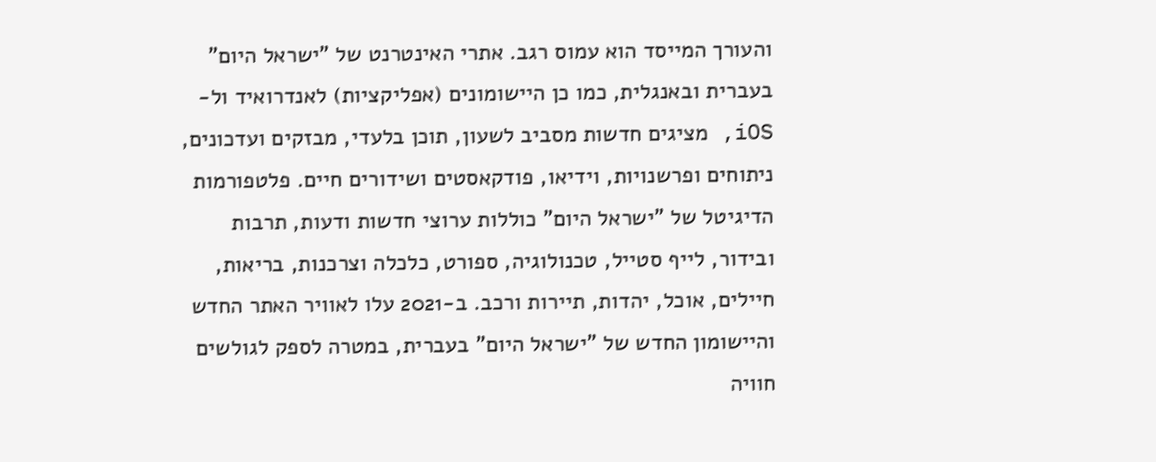והעורך המייסד הוא עמוס רגב. אתרי האינטרנט של "ישראל היום" בעברית ובאנגלית, כמו כן היישומונים (אפליקציות) לאנדרואיד ול-iOS, מציגים חדשות מסביב לשעון, תוכן בלעדי, מבזקים ועדכונים, ניתוחים ופרשנויות, וידיאו, פודקאסטים ושידורים חיים. פלטפורמות הדיגיטל של "ישראל היום" כוללות ערוצי חדשות ודעות, תרבות ובידור, לייף סטייל, טכנולוגיה, ספורט, כלכלה וצרכנות, בריאות, חיילים, אוכל, יהדות, תיירות ורכב. ב-2021 עלו לאוויר האתר החדש והיישומון החדש של "ישראל היום" בעברית, במטרה לספק לגולשים חוויה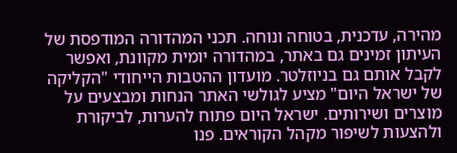מהירה, עדכנית, בטוחה ונוחה. תכני המהדורה המודפסת של העיתון זמינים גם באתר, במהדורה יומית מקוונת, ואפשר לקבל אותם גם בניוזלטר. מועדון ההטבות הייחודי "הקליקה של ישראל היום" מציע לגולשי האתר הנחות ומבצעים על מוצרים ושירותים. ישראל היום פתוח להערות, לביקורת ולהצעות לשיפור מקהל הקוראים. פנו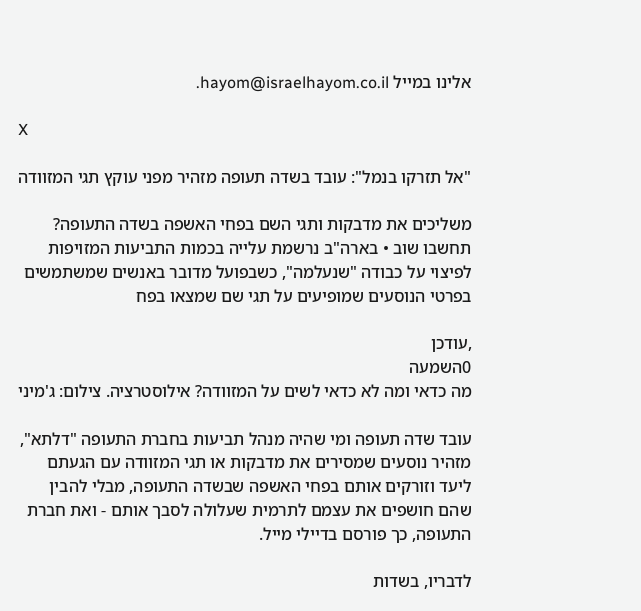אלינו במייל hayom@israelhayom.co.il.

X

"אל תזרקו בנמל": עובד בשדה תעופה מזהיר מפני עוקץ תגי המזוודה

משליכים את מדבקות ותגי השם בפחי האשפה בשדה התעופה? תחשבו שוב • בארה"ב נרשמת עלייה בכמות התביעות המזויפות לפיצוי על כבודה "שנעלמה", כשבפועל מדובר באנשים שמשתמשים בפרטי הנוסעים שמופיעים על תגי שם שמצאו בפח

,עודכן
0השמעה
מה כדאי ומה לא כדאי לשים על המזוודה? אילוסטרציה. צילום: ג'מיני

עובד שדה תעופה ומי שהיה מנהל תביעות בחברת התעופה "דלתא", מזהיר נוסעים שמסירים את מדבקות או תגי המזוודה עם הגעתם ליעד וזורקים אותם בפחי האשפה שבשדה התעופה, מבלי להבין שהם חושפים את עצמם לתרמית שעלולה לסבך אותם - ואת חברת התעופה, כך פורסם בדיילי מייל.

לדבריו, בשדות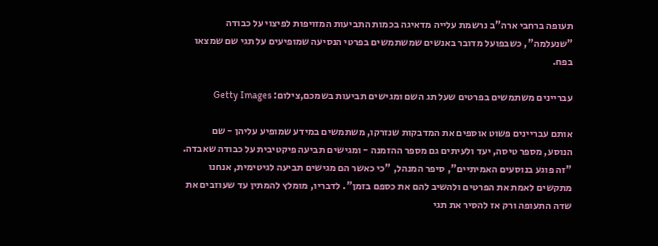תעופה ברחבי ארה"ב נרשמת עלייה מדאיגה בכמות התביעות המזויפות לפיצוי על כבודה "שנעלמה", כשבפועל מדובר באנשים שמשתמשים בפרטי הנסיעה שמופיעים על תגי שם שמצאו בפח.

עבריינים משתמשים בפרטים שעל תג השם ומגישים תביעות בשמכם,צילום: Getty Images

אותם עבריינים פשוט אוספים את המדבקות שנזרקו, משתמשים במידע שמופיע עליהן - שם הנוסע, מספר טיסה, יעד ולעיתים גם מספר ההזמנה - ומגישים תביעה פיקטיבית על כבודה שאבדה. "זה פוגע בנוסעים האמיתיים", סיפר המנהל, "כי כאשר הם מגישים תביעה לגיטימית, אנחנו מתקשים לאמת את הפרטים ולהשיב להם את כספם בזמן". לדבריו, מומלץ להמתין עד שעוזבים את שדה התעופה ורק אז להסיר את תגי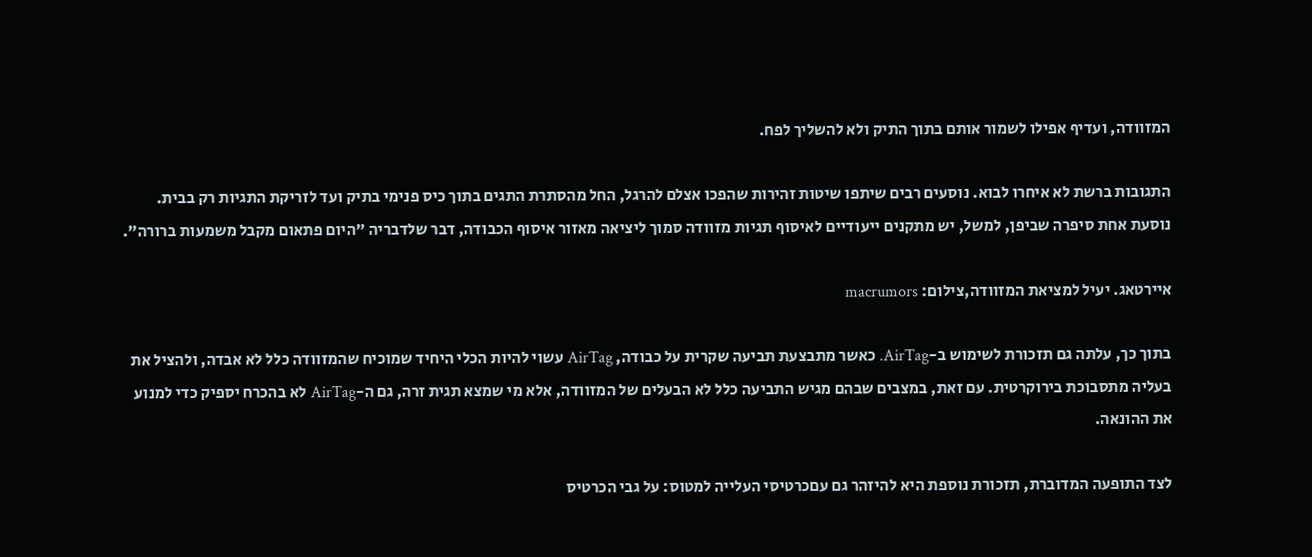המזוודה, ועדיף אפילו לשמור אותם בתוך התיק ולא להשליך לפח.

התגובות ברשת לא איחרו לבוא. נוסעים רבים שיתפו שיטות זהירות שהפכו אצלם להרגל, החל מהסתרת התגים בתוך כיס פנימי בתיק ועד לזריקת התגיות רק בבית. נוסעת אחת סיפרה שביפן, למשל, יש מתקנים ייעודיים לאיסוף תגיות מזוודה סמוך ליציאה מאזור איסוף הכבודה, דבר שלדבריה "היום פתאום מקבל משמעות ברורה".

איירטאג. יעיל למציאת המזוודה,צילום: macrumors

בתוך כך, עלתה גם תזכורת לשימוש ב-AirTag. כאשר מתבצעת תביעה שקרית על כבודה, AirTag עשוי להיות הכלי היחיד שמוכיח שהמזוודה כלל לא אבדה, ולהציל את בעליה מתסבוכת בירוקרטית. עם זאת, במצבים שבהם מגיש התביעה כלל לא הבעלים של המזוודה, אלא מי שמצא תגית זרה, גם ה-AirTag לא בהכרח יספיק כדי למנוע את ההונאה.

לצד התופעה המדוברת, תזכורת נוספת היא להיזהר גם עםכרטיסי העלייה למטוס: על גבי הכרטיס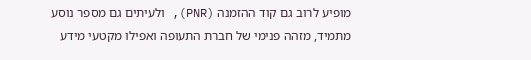מופיע לרוב גם קוד ההזמנה (PNR), ולעיתים גם מספר נוסע מתמיד, מזהה פנימי של חברת התעופה ואפילו מקטעי מידע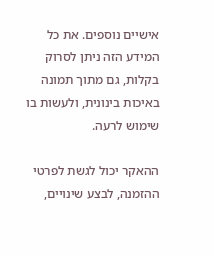אישיים נוספים. את כל המידע הזה ניתן לסרוק בקלות, גם מתוך תמונה באיכות בינונית, ולעשות בו שימוש לרעה.

ההאקר יכול לגשת לפרטי ההזמנה, לבצע שינויים,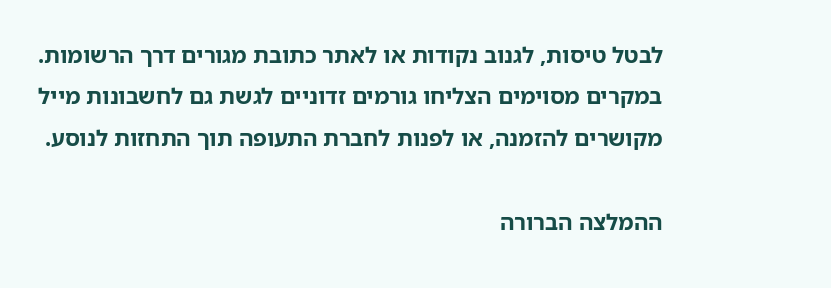לבטל טיסות, לגנוב נקודות או לאתר כתובת מגורים דרך הרשומות. במקרים מסוימים הצליחו גורמים זדוניים לגשת גם לחשבונות מייל מקושרים להזמנה, או לפנות לחברת התעופה תוך התחזות לנוסע.

ההמלצה הברורה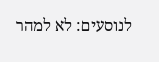לנוסעים: לא למהר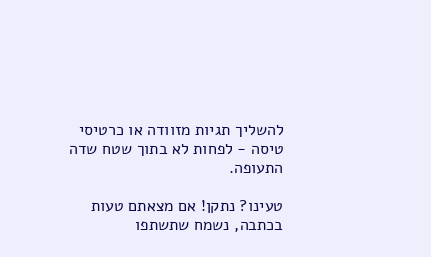להשליך תגיות מזוודה או כרטיסי טיסה - לפחות לא בתוך שטח שדה התעופה.

טעינו? נתקן! אם מצאתם טעות בכתבה, נשמח שתשתפו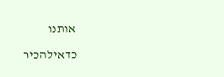אותנו

כדאילהכיר